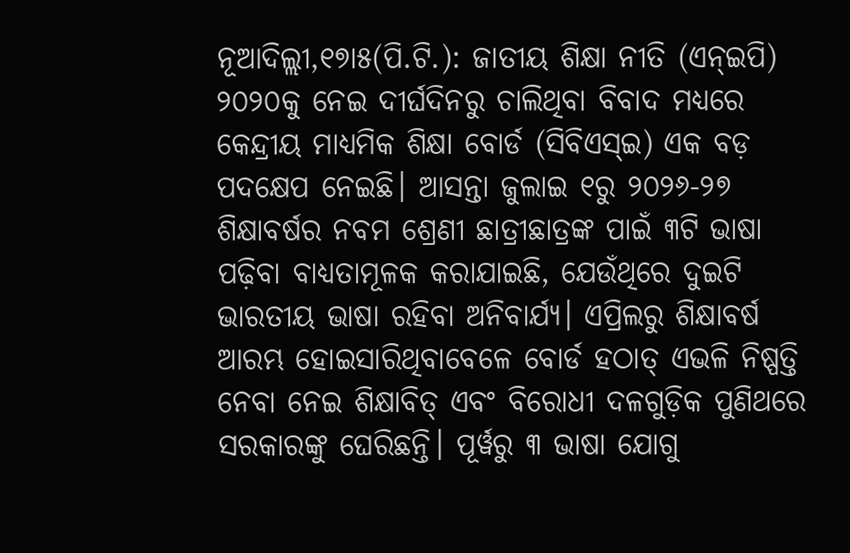ନୂଆଦିଲ୍ଲୀ,୧୭ା୫(ପି.ଟି.): ଜାତୀୟ ଶିକ୍ଷା ନୀତି (ଏନ୍ଇପି) ୨୦୨୦କୁ ନେଇ ଦୀର୍ଘଦିନରୁ ଚାଲିଥିବା ବିବାଦ ମଧ୍ୟରେ କେନ୍ଦ୍ରୀୟ ମାଧ୍ୟମିକ ଶିକ୍ଷା ବୋର୍ଡ (ସିବିଏସ୍ଇ) ଏକ ବଡ଼ ପଦକ୍ଷେପ ନେଇଛି। ଆସନ୍ତା ଜୁଲାଇ ୧ରୁ ୨୦୨୬-୨୭ ଶିକ୍ଷାବର୍ଷର ନବମ ଶ୍ରେଣୀ ଛାତ୍ରୀଛାତ୍ରଙ୍କ ପାଇଁ ୩ଟି ଭାଷା ପଢ଼ିବା ବାଧ୍ୟତାମୂଳକ କରାଯାଇଛି, ଯେଉଁଥିରେ ଦୁଇଟି ଭାରତୀୟ ଭାଷା ରହିବା ଅନିବାର୍ଯ୍ୟ। ଏପ୍ରିଲରୁ ଶିକ୍ଷାବର୍ଷ ଆରମ୍ଭ ହୋଇସାରିଥିବାବେଳେ ବୋର୍ଡ ହଠାତ୍ ଏଭଳି ନିଷ୍ପତ୍ତି ନେବା ନେଇ ଶିକ୍ଷାବିତ୍ ଏବଂ ବିରୋଧୀ ଦଳଗୁଡ଼ିକ ପୁଣିଥରେ ସରକାରଙ୍କୁ ଘେରିଛନ୍ତି। ପୂର୍ୱରୁ ୩ ଭାଷା ଯୋଗୁ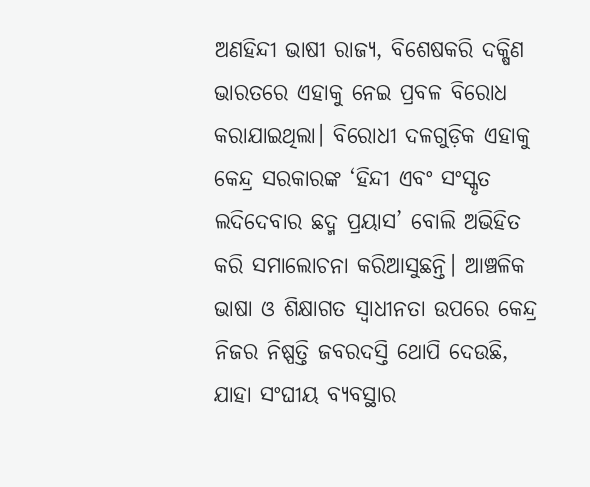ଅଣହିନ୍ଦୀ ଭାଷୀ ରାଜ୍ୟ, ବିଶେଷକରି ଦକ୍ଷିଣ ଭାରତରେ ଏହାକୁ ନେଇ ପ୍ରବଳ ବିରୋଧ କରାଯାଇଥିଲା। ବିରୋଧୀ ଦଳଗୁଡ଼ିକ ଏହାକୁ କେନ୍ଦ୍ର ସରକାରଙ୍କ ‘ହିନ୍ଦୀ ଏବଂ ସଂସ୍କୃତ ଲଦିଦେବାର ଛଦ୍ମ ପ୍ରୟାସ’ ବୋଲି ଅଭିହିତ କରି ସମାଲୋଚନା କରିଆସୁଛନ୍ତି। ଆଞ୍ଚଳିକ ଭାଷା ଓ ଶିକ୍ଷାଗତ ସ୍ୱାଧୀନତା ଉପରେ କେନ୍ଦ୍ର ନିଜର ନିଷ୍ପତ୍ତି ଜବରଦସ୍ତି ଥୋପି ଦେଉଛି, ଯାହା ସଂଘୀୟ ବ୍ୟବସ୍ଥାର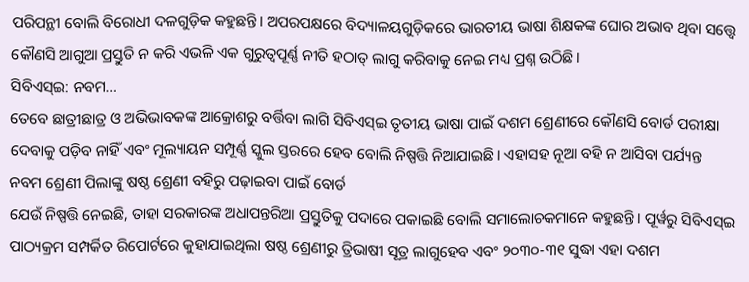ପରିପନ୍ଥୀ ବୋଲି ବିରୋଧୀ ଦଳଗୁଡ଼ିକ କହୁଛନ୍ତି। ଅପରପକ୍ଷରେ ବିଦ୍ୟାଳୟଗୁଡ଼ିକରେ ଭାରତୀୟ ଭାଷା ଶିକ୍ଷକଙ୍କ ଘୋର ଅଭାବ ଥିବା ସତ୍ତ୍ୱେ କୌଣସି ଆଗୁଆ ପ୍ରସ୍ତୁତି ନ କରି ଏଭଳି ଏକ ଗୁରୁତ୍ୱପୂର୍ଣ୍ଣ ନୀତି ହଠାତ୍ ଲାଗୁ କରିବାକୁ ନେଇ ମଧ୍ୟ ପ୍ରଶ୍ନ ଉଠିଛି।
ସିବିଏସ୍ଇ: ନବମ…
ତେବେ ଛାତ୍ରୀଛାତ୍ର ଓ ଅଭିଭାବକଙ୍କ ଆକ୍ରୋଶରୁ ବର୍ତ୍ତିବା ଲାଗି ସିବିଏସ୍ଇ ତୃତୀୟ ଭାଷା ପାଇଁ ଦଶମ ଶ୍ରେଣୀରେ କୌଣସି ବୋର୍ଡ ପରୀକ୍ଷା ଦେବାକୁ ପଡ଼ିବ ନାହିଁ ଏବଂ ମୂଲ୍ୟାୟନ ସମ୍ପୂର୍ଣ୍ଣ ସ୍କୁଲ ସ୍ତରରେ ହେବ ବୋଲି ନିଷ୍ପତ୍ତି ନିଆଯାଇଛି। ଏହାସହ ନୂଆ ବହି ନ ଆସିବା ପର୍ଯ୍ୟନ୍ତ ନବମ ଶ୍ରେଣୀ ପିଲାଙ୍କୁ ଷଷ୍ଠ ଶ୍ରେଣୀ ବହିରୁ ପଢ଼ାଇବା ପାଇଁ ବୋର୍ଡ
ଯେଉଁ ନିଷ୍ପତ୍ତି ନେଇଛି, ତାହା ସରକାରଙ୍କ ଅଧାପନ୍ତରିଆ ପ୍ରସ୍ତୁତିକୁ ପଦାରେ ପକାଇଛି ବୋଲି ସମାଲୋଚକମାନେ କହୁଛନ୍ତି। ପୂର୍ୱରୁ ସିବିଏସ୍ଇ ପାଠ୍ୟକ୍ରମ ସମ୍ପର୍କିତ ରିପୋର୍ଟରେ କୁହାଯାଇଥିଲା ଷଷ୍ଠ ଶ୍ରେଣୀରୁ ତ୍ରିଭାଷୀ ସୂତ୍ର ଲାଗୁହେବ ଏବଂ ୨୦୩୦-୩୧ ସୁଦ୍ଧା ଏହା ଦଶମ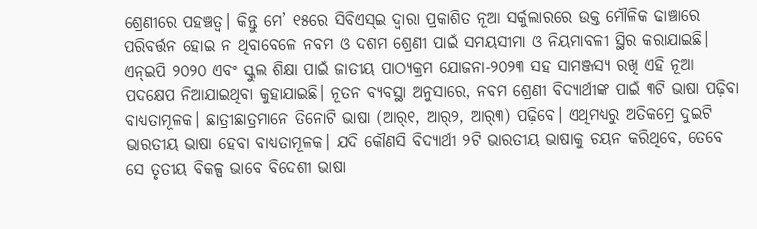ଶ୍ରେଣୀରେ ପହଞ୍ଚତ୍ୱ। କିନ୍ତୁ ମେ’ ୧୫ରେ ସିବିଏସ୍ଇ ଦ୍ୱାରା ପ୍ରକାଶିତ ନୂଆ ସର୍କୁଲାରରେ ଉକ୍ତ ମୌଳିକ ଢାଞ୍ଚାରେ ପରିବର୍ତ୍ତନ ହୋଇ ନ ଥିବାବେଳେ ନବମ ଓ ଦଶମ ଶ୍ରେଣୀ ପାଇଁ ସମୟସୀମା ଓ ନିୟମାବଳୀ ସ୍ଥିର କରାଯାଇଛି। ଏନ୍ଇପି ୨୦୨୦ ଏବଂ ସ୍କୁଲ ଶିକ୍ଷା ପାଇଁ ଜାତୀୟ ପାଠ୍ୟକ୍ରମ ଯୋଜନା-୨୦୨୩ ସହ ସାମଞ୍ଜସ୍ୟ ରଖି ଏହି ନୂଆ ପଦକ୍ଷେପ ନିଆଯାଇଥିବା କୁହାଯାଇଛି। ନୂତନ ବ୍ୟବସ୍ଥା ଅନୁସାରେ, ନବମ ଶ୍ରେଣୀ ବିଦ୍ୟାର୍ଥୀଙ୍କ ପାଇଁ ୩ଟି ଭାଷା ପଢ଼ିବା ବାଧ୍ୟତାମୂଳକ। ଛାତ୍ରୀଛାତ୍ରମାନେ ତିନୋଟି ଭାଷା (ଆର୍୧, ଆର୍୨, ଆର୍୩) ପଢ଼ିବେ। ଏଥିମଧ୍ୟରୁ ଅତିକମ୍ରେ ଦୁଇଟି ଭାରତୀୟ ଭାଷା ହେବା ବାଧ୍ୟତାମୂଳକ। ଯଦି କୌଣସି ବିଦ୍ୟାର୍ଥୀ ୨ଟି ଭାରତୀୟ ଭାଷାକୁ ଚୟନ କରିଥିବେ, ତେବେ ସେ ତୃତୀୟ ବିକଳ୍ପ ଭାବେ ବିଦେଶୀ ଭାଷା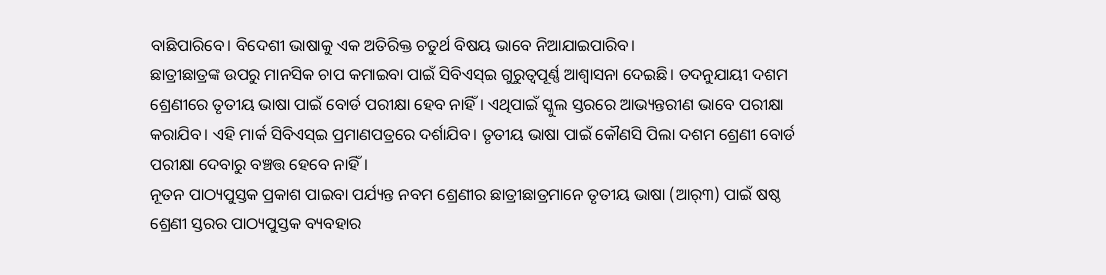ବାଛିପାରିବେ। ବିଦେଶୀ ଭାଷାକୁ ଏକ ଅତିରିକ୍ତ ଚତୁର୍ଥ ବିଷୟ ଭାବେ ନିଆଯାଇପାରିବ।
ଛାତ୍ରୀଛାତ୍ରଙ୍କ ଉପରୁ ମାନସିକ ଚାପ କମାଇବା ପାଇଁ ସିବିଏସ୍ଇ ଗୁରୁତ୍ୱପୂର୍ଣ୍ଣ ଆଶ୍ୱାସନା ଦେଇଛି। ତଦନୁଯାୟୀ ଦଶମ ଶ୍ରେଣୀରେ ତୃତୀୟ ଭାଷା ପାଇଁ ବୋର୍ଡ ପରୀକ୍ଷା ହେବ ନାହିଁ। ଏଥିପାଇଁ ସ୍କୁଲ ସ୍ତରରେ ଆଭ୍ୟନ୍ତରୀଣ ଭାବେ ପରୀକ୍ଷା କରାଯିବ। ଏହି ମାର୍କ ସିବିଏସ୍ଇ ପ୍ରମାଣପତ୍ରରେ ଦର୍ଶାଯିବ। ତୃତୀୟ ଭାଷା ପାଇଁ କୌଣସି ପିଲା ଦଶମ ଶ୍ରେଣୀ ବୋର୍ଡ ପରୀକ୍ଷା ଦେବାରୁ ବଞ୍ଚତ୍ତ ହେବେ ନାହିଁ।
ନୂତନ ପାଠ୍ୟପୁସ୍ତକ ପ୍ରକାଶ ପାଇବା ପର୍ଯ୍ୟନ୍ତ ନବମ ଶ୍ରେଣୀର ଛାତ୍ରୀଛାତ୍ରମାନେ ତୃତୀୟ ଭାଷା (ଆର୍୩) ପାଇଁ ଷଷ୍ଠ ଶ୍ରେଣୀ ସ୍ତରର ପାଠ୍ୟପୁସ୍ତକ ବ୍ୟବହାର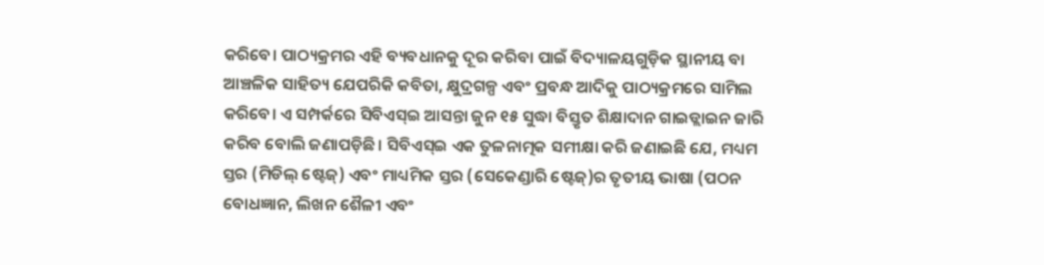କରିବେ। ପାଠ୍ୟକ୍ରମର ଏହି ବ୍ୟବଧାନକୁ ଦୂର କରିବା ପାଇଁ ବିଦ୍ୟାଳୟଗୁଡ଼ିକ ସ୍ଥାନୀୟ ବା ଆଞ୍ଚଳିକ ସାହିତ୍ୟ ଯେପରିକି କବିତା, କ୍ଷୁଦ୍ରଗଳ୍ପ ଏବଂ ପ୍ରବନ୍ଧ ଆଦିକୁ ପାଠ୍ୟକ୍ରମରେ ସାମିଲ କରିବେ। ଏ ସମ୍ପର୍କରେ ସିବିଏସ୍ଇ ଆସନ୍ତା ଜୁନ ୧୫ ସୁଦ୍ଧା ବିସ୍ତୃତ ଶିକ୍ଷାଦାନ ଗାଇଡ୍ଲାଇନ ଜାରି କରିବ ବୋଲି ଜଣାପଡ଼ିଛି। ସିବିଏସ୍ଇ ଏକ ତୁଳନାତ୍ମକ ସମୀକ୍ଷା କରି ଜଣାଇଛି ଯେ, ମଧ୍ୟମ ସ୍ତର (ମିଡିଲ୍ ଷ୍ଟେଜ୍) ଏବଂ ମାଧ୍ୟମିକ ସ୍ତର (ସେକେଣ୍ଡାରି ଷ୍ଟେଜ୍)ର ତୃତୀୟ ଭାଷା (ପଠନ ବୋଧଜ୍ଞାନ, ଲିଖନ ଶୈଳୀ ଏବଂ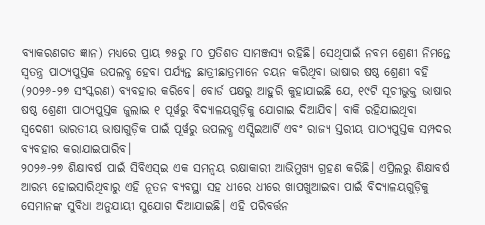ବ୍ୟାକରଣଗତ ଜ୍ଞାନ) ମଧ୍ୟରେ ପ୍ରାୟ ୭୫ରୁ ୮୦ ପ୍ରତିଶତ ସାମଞ୍ଜସ୍ୟ ରହିଛି। ସେଥିପାଇଁ ନବମ ଶ୍ରେଣୀ ନିମନ୍ତେ ସ୍ୱତନ୍ତ୍ର ପାଠ୍ୟପୁସ୍ତକ ଉପଲବ୍ଧ ହେବା ପର୍ଯ୍ୟନ୍ତ ଛାତ୍ରୀଛାତ୍ରମାନେ ଚୟନ କରିଥିବା ଭାଷାର ଷଷ୍ଠ ଶ୍ରେଣୀ ବହି (୨୦୨୬-୨୭ ସଂସ୍କରଣ) ବ୍ୟବହାର କରିବେ। ବୋର୍ଡ ପକ୍ଷରୁ ଆହୁରି କୁହାଯାଇଛି ଯେ, ୧୯ଟି ସୂଚୀଭୁକ୍ତ ଭାଷାର ଷଷ୍ଠ ଶ୍ରେଣୀ ପାଠ୍ୟପୁସ୍ତକ ଜୁଲାଇ ୧ ପୂର୍ୱରୁ ବିଦ୍ୟାଳୟଗୁଡ଼ିକୁ ଯୋଗାଇ ଦିଆଯିବ। ବାକି ରହିଯାଇଥିବା ସ୍ୱଦେଶୀ ଭାରତୀୟ ଭାଷାଗୁଡ଼ିକ ପାଇଁ ପୂର୍ୱରୁ ଉପଲବ୍ଧ ଏସ୍ସିଇଆର୍ଟି ଏବଂ ରାଜ୍ୟ ସ୍ତରୀୟ ପାଠ୍ୟପୁସ୍ତକ ସମ୍ପଦର ବ୍ୟବହାର କରାଯାଇପାରିବ।
୨୦୨୬-୨୭ ଶିକ୍ଷାବର୍ଷ ପାଇଁ ସିବିଏସ୍ଇ ଏକ ସମନ୍ୱୟ ରକ୍ଷାକାରୀ ଆଭିମୁଖ୍ୟ ଗ୍ରହଣ କରିଛି। ଏପ୍ରିଲରୁ ଶିକ୍ଷାବର୍ଷ ଆରମ୍ଭ ହୋଇସାରିଥିବାରୁ ଏହି ନୂତନ ବ୍ୟବସ୍ଥା ସହ ଧୀରେ ଧୀରେ ଖାପଖୁଆଇବା ପାଇଁ ବିଦ୍ୟାଳୟଗୁଡ଼ିକୁ ସେମାନଙ୍କ ସୁବିଧା ଅନୁଯାୟୀ ସୁଯୋଗ ଦିଆଯାଇଛି। ଏହି ପରିବର୍ତ୍ତନ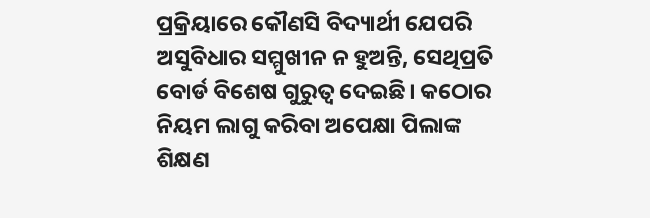ପ୍ରକ୍ରିୟାରେ କୌଣସି ବିଦ୍ୟାର୍ଥୀ ଯେପରି ଅସୁବିଧାର ସମ୍ମୁଖୀନ ନ ହୁଅନ୍ତି, ସେଥିପ୍ରତି ବୋର୍ଡ ବିଶେଷ ଗୁରୁତ୍ୱ ଦେଇଛି। କଠୋର ନିୟମ ଲାଗୁ କରିବା ଅପେକ୍ଷା ପିଲାଙ୍କ ଶିକ୍ଷଣ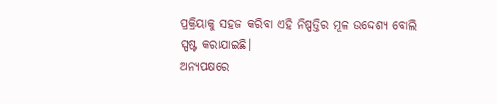ପ୍ରକ୍ରିୟାକୁ ସହଜ କରିବା ଏହି ନିଷ୍ପତ୍ତିର ମୂଳ ଉଦ୍ଦେଶ୍ୟ ବୋଲି ସ୍ପଷ୍ଟ କରାଯାଇଛି।
ଅନ୍ୟପକ୍ଷରେ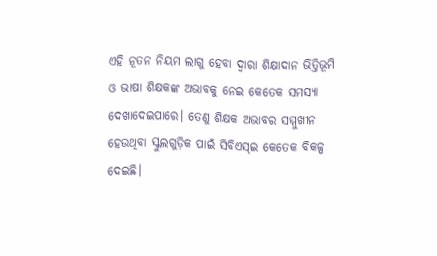ଏହି ନୂତନ ନିୟମ ଲାଗୁ ହେବା ଦ୍ୱାରା ଶିକ୍ଷାଦାନ ଭିତ୍ତିଭୂମି ଓ ଭାଷା ଶିକ୍ଷକଙ୍କ ଅଭାବକୁ ନେଇ କେତେକ ସମସ୍ୟା ଦେଖାଦେଇପାରେ। ତେଣୁ ଶିକ୍ଷକ ଅଭାବର ସମ୍ମୁଖୀନ ହେଉଥିବା ସ୍କୁଲଗୁଡ଼ିକ ପାଇଁ ସିବିଏସ୍ଇ କେତେକ ବିକଳ୍ପ ଦେଇଛି।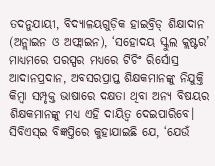ତଦନୁଯାୟୀ, ବିଦ୍ୟାଳୟଗୁଡ଼ିକ ହାଇବ୍ରିଡ୍ ଶିକ୍ଷାଦାନ (ଅନ୍ଲାଇନ ଓ ଅଫ୍ଲାଇନ), ‘ସହୋଦୟ ସ୍କୁଲ କ୍ଲଷ୍ଟର’ ମାଧ୍ୟମରେ ପରସ୍ପର ମଧ୍ୟରେ ଟିଚିଂ ରିର୍ସୋସ୍ର ଆଦାନପ୍ରଦାନ, ଅବସରପ୍ରାପ୍ତ ଶିକ୍ଷକମାନଙ୍କୁ ନିଯୁକ୍ତି କିମ୍ୱା ସମ୍ପୃକ୍ତ ଭାଷାରେ ଦକ୍ଷତା ଥିବା ଅନ୍ୟ ବିଷୟର ଶିକ୍ଷକମାନଙ୍କୁ ମଧ୍ୟ ଏହି ଦାୟିତ୍ୱ ଦେଇପାରିବେ। ସିବିଏସ୍ଇ ବିଜ୍ଞପ୍ତିରେ କୁହାଯାଇଛି ଯେ, ‘ଯେଉଁ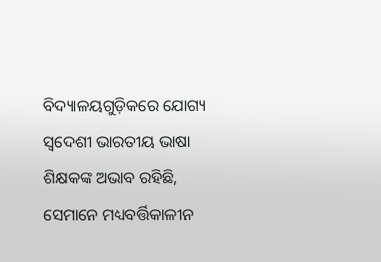ବିଦ୍ୟାଳୟଗୁଡ଼ିକରେ ଯୋଗ୍ୟ ସ୍ୱଦେଶୀ ଭାରତୀୟ ଭାଷା ଶିକ୍ଷକଙ୍କ ଅଭାବ ରହିଛି, ସେମାନେ ମଧ୍ୟବର୍ତ୍ତିକାଳୀନ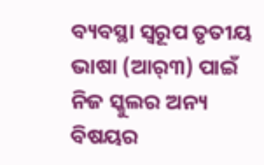ବ୍ୟବସ୍ଥା ସ୍ୱରୂପ ତୃତୀୟ ଭାଷା (ଆର୍୩) ପାଇଁ ନିଜ ସ୍କୁଲର ଅନ୍ୟ ବିଷୟର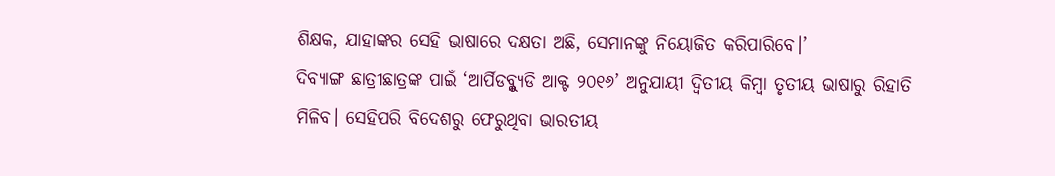ଶିକ୍ଷକ, ଯାହାଙ୍କର ସେହି ଭାଷାରେ ଦକ୍ଷତା ଅଛି, ସେମାନଙ୍କୁ ନିୟୋଜିତ କରିପାରିବେ।’
ଦିବ୍ୟାଙ୍ଗ ଛାତ୍ରୀଛାତ୍ରଙ୍କ ପାଇଁ ‘ଆର୍ପିଡବ୍ଳ୍ୟୁଡି ଆକ୍ଟ ୨୦୧୬’ ଅନୁଯାୟୀ ଦ୍ୱିତୀୟ କିମ୍ୱା ତୃତୀୟ ଭାଷାରୁ ରିହାତି ମିଳିବ। ସେହିପରି ବିଦେଶରୁ ଫେରୁଥିବା ଭାରତୀୟ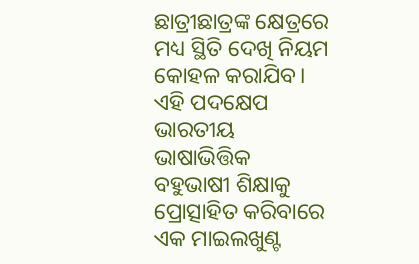ଛାତ୍ରୀଛାତ୍ରଙ୍କ କ୍ଷେତ୍ରରେ ମଧ୍ୟ ସ୍ଥିତି ଦେଖି ନିୟମ କୋହଳ କରାଯିବ। ଏହି ପଦକ୍ଷେପ ଭାରତୀୟ ଭାଷାଭିତ୍ତିକ ବହୁଭାଷୀ ଶିକ୍ଷାକୁ ପ୍ରୋତ୍ସାହିତ କରିବାରେ ଏକ ମାଇଲଖୁଣ୍ଟ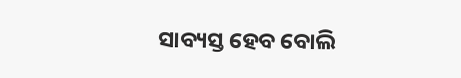ସାବ୍ୟସ୍ତ ହେବ ବୋଲି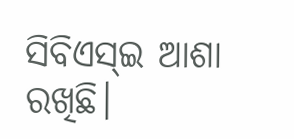ସିବିଏସ୍ଇ ଆଶା ରଖିଛି।